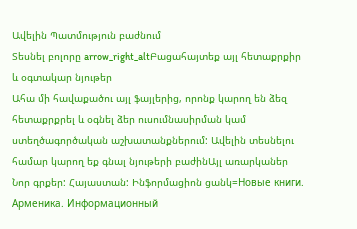Ավելին Պատմություն բաժնում
Տեսնել բոլորը arrow_right_altԲացահայտեք այլ հետաքրքիր և օգտակար նյութեր
Ահա մի հավաքածու այլ ֆայլերից, որոնք կարող են ձեզ հետաքրքրել և օգնել ձեր ուսումնասիրման կամ ստեղծագործական աշխատանքներում: Ավելին տեսնելու համար կարող եք գնալ նյութերի բաժինԱյլ առարկաներ
Նոր գրքեր: Հայաստան: Ինֆորմացիոն ցանկ=Новые книги. Арменика. Информационный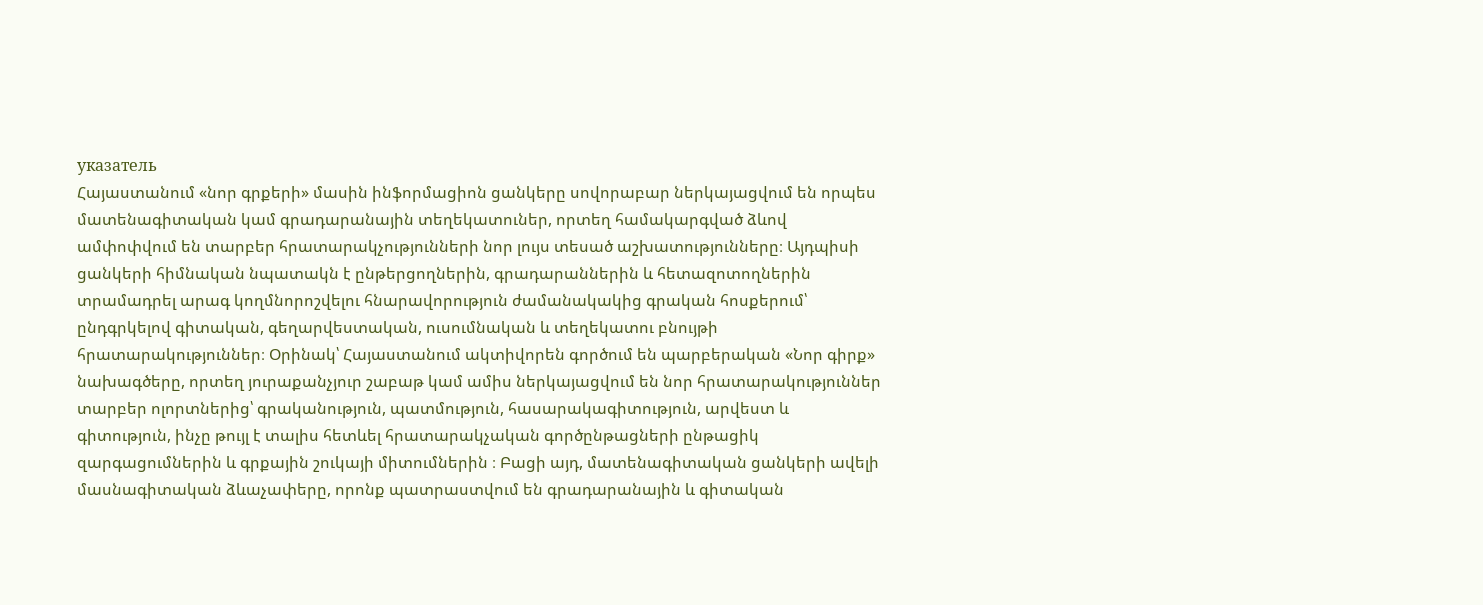указатель
Հայաստանում «նոր գրքերի» մասին ինֆորմացիոն ցանկերը սովորաբար ներկայացվում են որպես մատենագիտական կամ գրադարանային տեղեկատուներ, որտեղ համակարգված ձևով ամփոփվում են տարբեր հրատարակչությունների նոր լույս տեսած աշխատությունները։ Այդպիսի ցանկերի հիմնական նպատակն է ընթերցողներին, գրադարաններին և հետազոտողներին տրամադրել արագ կողմնորոշվելու հնարավորություն ժամանակակից գրական հոսքերում՝ ընդգրկելով գիտական, գեղարվեստական, ուսումնական և տեղեկատու բնույթի հրատարակություններ։ Օրինակ՝ Հայաստանում ակտիվորեն գործում են պարբերական «Նոր գիրք» նախագծերը, որտեղ յուրաքանչյուր շաբաթ կամ ամիս ներկայացվում են նոր հրատարակություններ տարբեր ոլորտներից՝ գրականություն, պատմություն, հասարակագիտություն, արվեստ և գիտություն, ինչը թույլ է տալիս հետևել հրատարակչական գործընթացների ընթացիկ զարգացումներին և գրքային շուկայի միտումներին ։ Բացի այդ, մատենագիտական ցանկերի ավելի մասնագիտական ձևաչափերը, որոնք պատրաստվում են գրադարանային և գիտական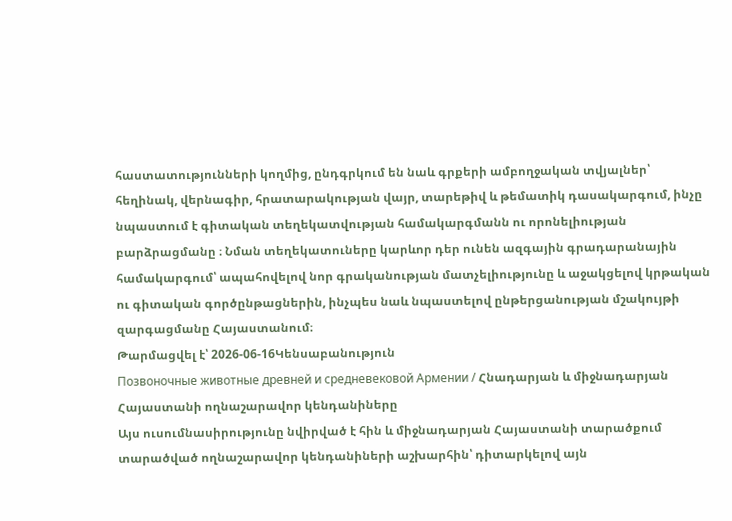հաստատությունների կողմից, ընդգրկում են նաև գրքերի ամբողջական տվյալներ՝ հեղինակ, վերնագիր, հրատարակության վայր, տարեթիվ և թեմատիկ դասակարգում, ինչը նպաստում է գիտական տեղեկատվության համակարգմանն ու որոնելիության բարձրացմանը ։ Նման տեղեկատուները կարևոր դեր ունեն ազգային գրադարանային համակարգում՝ ապահովելով նոր գրականության մատչելիությունը և աջակցելով կրթական ու գիտական գործընթացներին, ինչպես նաև նպաստելով ընթերցանության մշակույթի զարգացմանը Հայաստանում։
Թարմացվել է՝ 2026-06-16Կենսաբանություն
Позвоночные животные древней и средневековой Армении / Հնադարյան և միջնադարյան Հայաստանի ողնաշարավոր կենդանիները
Այս ուսումնասիրությունը նվիրված է հին և միջնադարյան Հայաստանի տարածքում տարածված ողնաշարավոր կենդանիների աշխարհին՝ դիտարկելով այն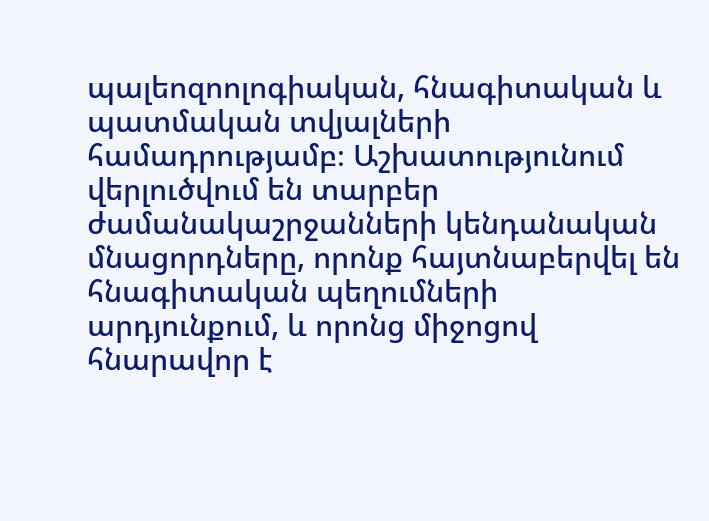պալեոզոոլոգիական, հնագիտական և պատմական տվյալների համադրությամբ։ Աշխատությունում վերլուծվում են տարբեր ժամանակաշրջանների կենդանական մնացորդները, որոնք հայտնաբերվել են հնագիտական պեղումների արդյունքում, և որոնց միջոցով հնարավոր է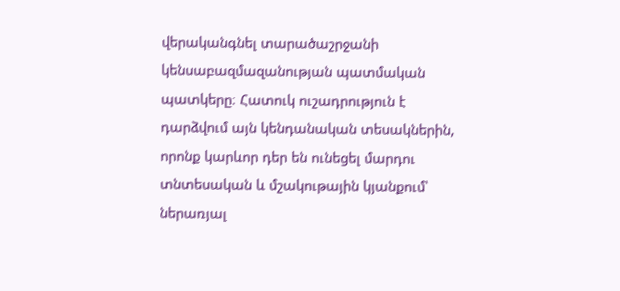վերականգնել տարածաշրջանի կենսաբազմազանության պատմական պատկերը։ Հատուկ ուշադրություն է դարձվում այն կենդանական տեսակներին, որոնք կարևոր դեր են ունեցել մարդու տնտեսական և մշակութային կյանքում՝ ներառյալ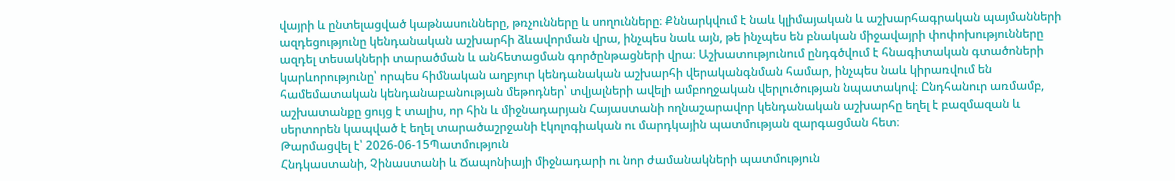վայրի և ընտելացված կաթնասունները, թռչունները և սողունները։ Քննարկվում է նաև կլիմայական և աշխարհագրական պայմանների ազդեցությունը կենդանական աշխարհի ձևավորման վրա, ինչպես նաև այն, թե ինչպես են բնական միջավայրի փոփոխությունները ազդել տեսակների տարածման և անհետացման գործընթացների վրա։ Աշխատությունում ընդգծվում է հնագիտական գտածոների կարևորությունը՝ որպես հիմնական աղբյուր կենդանական աշխարհի վերականգնման համար, ինչպես նաև կիրառվում են համեմատական կենդանաբանության մեթոդներ՝ տվյալների ավելի ամբողջական վերլուծության նպատակով։ Ընդհանուր առմամբ, աշխատանքը ցույց է տալիս, որ հին և միջնադարյան Հայաստանի ողնաշարավոր կենդանական աշխարհը եղել է բազմազան և սերտորեն կապված է եղել տարածաշրջանի էկոլոգիական ու մարդկային պատմության զարգացման հետ։
Թարմացվել է՝ 2026-06-15Պատմություն
Հնդկաստանի, Չինաստանի և Ճապոնիայի միջնադարի ու նոր ժամանակների պատմություն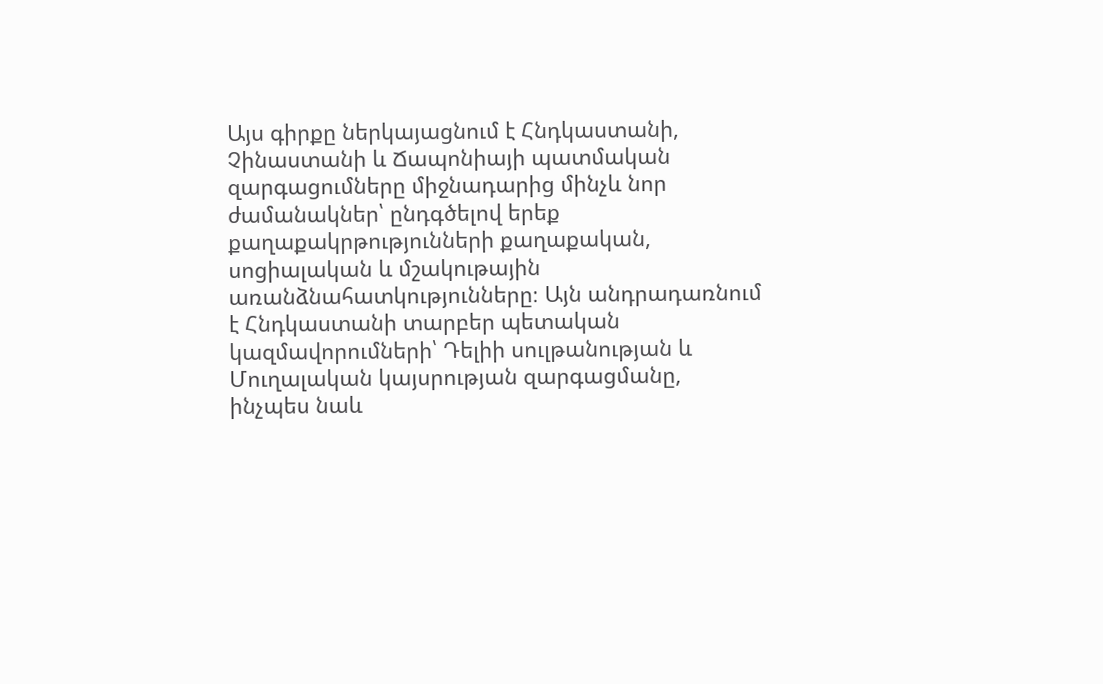Այս գիրքը ներկայացնում է Հնդկաստանի, Չինաստանի և Ճապոնիայի պատմական զարգացումները միջնադարից մինչև նոր ժամանակներ՝ ընդգծելով երեք քաղաքակրթությունների քաղաքական, սոցիալական և մշակութային առանձնահատկությունները։ Այն անդրադառնում է Հնդկաստանի տարբեր պետական կազմավորումների՝ Դելիի սուլթանության և Մուղալական կայսրության զարգացմանը, ինչպես նաև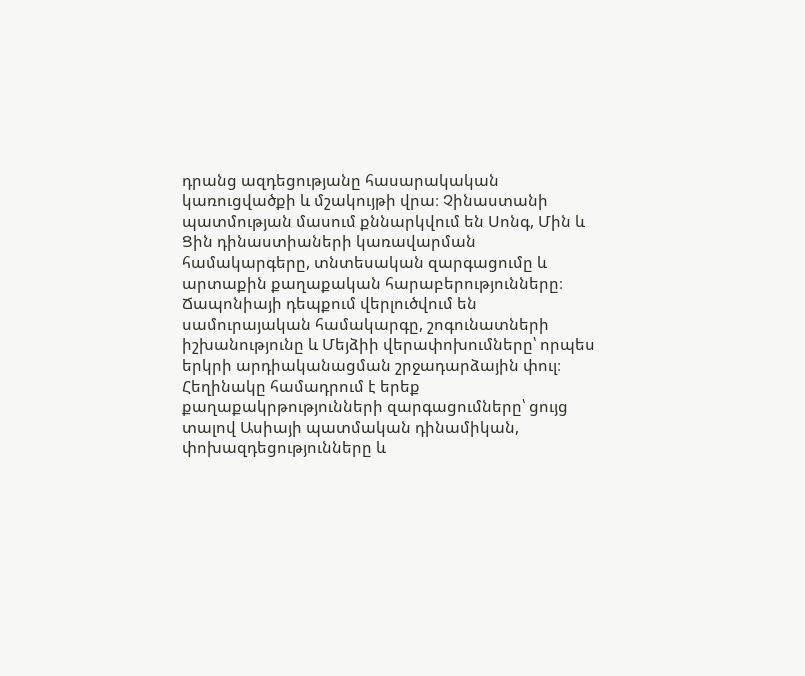դրանց ազդեցությանը հասարակական կառուցվածքի և մշակույթի վրա։ Չինաստանի պատմության մասում քննարկվում են Սոնգ, Մին և Ցին դինաստիաների կառավարման համակարգերը, տնտեսական զարգացումը և արտաքին քաղաքական հարաբերությունները։ Ճապոնիայի դեպքում վերլուծվում են սամուրայական համակարգը, շոգունատների իշխանությունը և Մեյձիի վերափոխումները՝ որպես երկրի արդիականացման շրջադարձային փուլ։ Հեղինակը համադրում է երեք քաղաքակրթությունների զարգացումները՝ ցույց տալով Ասիայի պատմական դինամիկան, փոխազդեցությունները և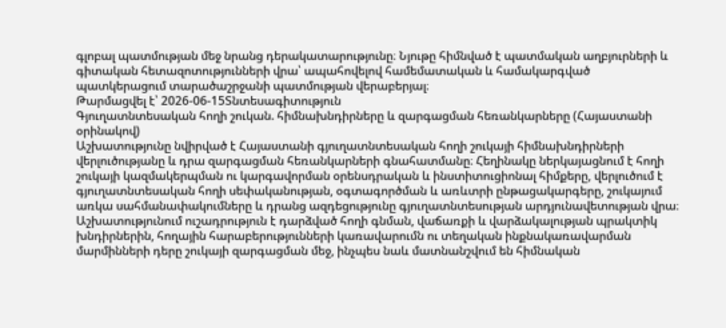գլոբալ պատմության մեջ նրանց դերակատարությունը։ Նյութը հիմնված է պատմական աղբյուրների և գիտական հետազոտությունների վրա՝ ապահովելով համեմատական և համակարգված պատկերացում տարածաշրջանի պատմության վերաբերյալ։
Թարմացվել է՝ 2026-06-15Տնտեսագիտություն
Գյուղատնտեսական հողի շուկան. հիմնախնդիրները և զարգացման հեռանկարները (Հայաստանի օրինակով)
Աշխատությունը նվիրված է Հայաստանի գյուղատնտեսական հողի շուկայի հիմնախնդիրների վերլուծությանը և դրա զարգացման հեռանկարների գնահատմանը։ Հեղինակը ներկայացնում է հողի շուկայի կազմակերպման ու կարգավորման օրենսդրական և ինստիտուցիոնալ հիմքերը, վերլուծում է գյուղատնտեսական հողի սեփականության, օգտագործման և առևտրի ընթացակարգերը, շուկայում առկա սահմանափակումները և դրանց ազդեցությունը գյուղատնտեսության արդյունավետության վրա։ Աշխատությունում ուշադրություն է դարձված հողի գնման, վաճառքի և վարձակալության պրակտիկ խնդիրներին, հողային հարաբերությունների կառավարումն ու տեղական ինքնակառավարման մարմինների դերը շուկայի զարգացման մեջ, ինչպես նաև մատնանշվում են հիմնական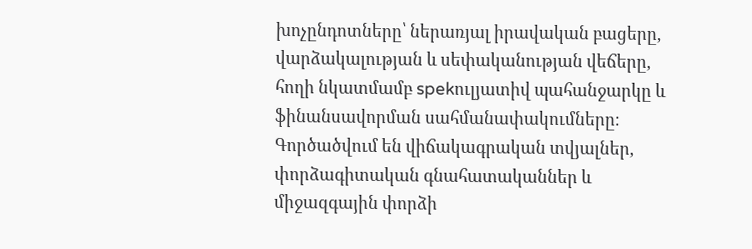խոչընդոտները՝ ներառյալ իրավական բացերը, վարձակալության և սեփականության վեճերը, հողի նկատմամբ spekուլյատիվ պահանջարկը և ֆինանսավորման սահմանափակումները։ Գործածվում են վիճակագրական տվյալներ, փորձագիտական գնահատականներ և միջազգային փորձի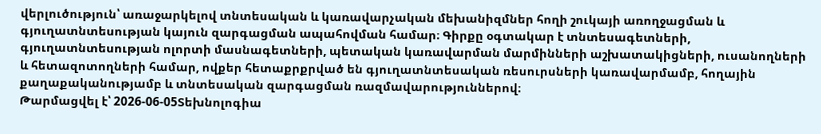վերլուծություն՝ առաջարկելով տնտեսական և կառավարչական մեխանիզմներ հողի շուկայի առողջացման և գյուղատնտեսության կայուն զարգացման ապահովման համար։ Գիրքը օգտակար է տնտեսագետների, գյուղատնտեսության ոլորտի մասնագետների, պետական կառավարման մարմինների աշխատակիցների, ուսանողների և հետազոտողների համար, ովքեր հետաքրքրված են գյուղատնտեսական ռեսուրսների կառավարմամբ, հողային քաղաքականությամբ և տնտեսական զարգացման ռազմավարություններով։
Թարմացվել է՝ 2026-06-05Տեխնոլոգիա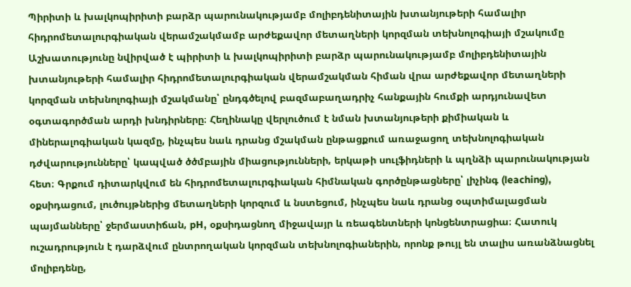Պիրիտի և խալկոպիրիտի բարձր պարունակությամբ մոլիբդենիտային խտանյութերի համալիր հիդրոմետալուրգիական վերամշակմամբ արժեքավոր մետաղների կորզման տեխնոլոգիայի մշակումը
Աշխատությունը նվիրված է պիրիտի և խալկոպիրիտի բարձր պարունակությամբ մոլիբդենիտային խտանյութերի համալիր հիդրոմետալուրգիական վերամշակման հիման վրա արժեքավոր մետաղների կորզման տեխնոլոգիայի մշակմանը՝ ընդգծելով բազմաբաղադրիչ հանքային հումքի արդյունավետ օգտագործման արդի խնդիրները։ Հեղինակը վերլուծում է նման խտանյութերի քիմիական և միներալոգիական կազմը, ինչպես նաև դրանց մշակման ընթացքում առաջացող տեխնոլոգիական դժվարությունները՝ կապված ծծմբային միացությունների, երկաթի սուլֆիդների և պղնձի պարունակության հետ։ Գրքում դիտարկվում են հիդրոմետալուրգիական հիմնական գործընթացները՝ լիչինգ (leaching), օքսիդացում, լուծույթներից մետաղների կորզում և նստեցում, ինչպես նաև դրանց օպտիմալացման պայմանները՝ ջերմաստիճան, pH, օքսիդացնող միջավայր և ռեագենտների կոնցենտրացիա։ Հատուկ ուշադրություն է դարձվում ընտրողական կորզման տեխնոլոգիաներին, որոնք թույլ են տալիս առանձնացնել մոլիբդենը,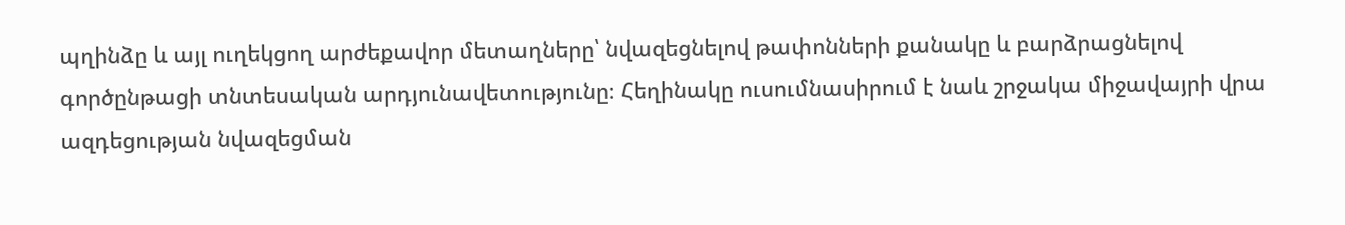պղինձը և այլ ուղեկցող արժեքավոր մետաղները՝ նվազեցնելով թափոնների քանակը և բարձրացնելով գործընթացի տնտեսական արդյունավետությունը։ Հեղինակը ուսումնասիրում է նաև շրջակա միջավայրի վրա ազդեցության նվազեցման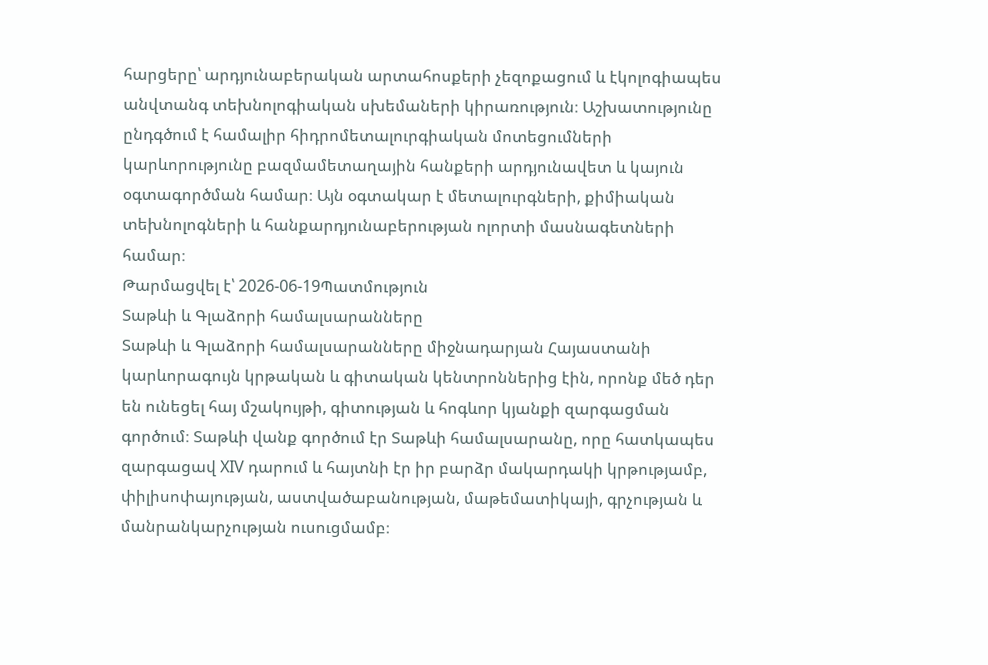հարցերը՝ արդյունաբերական արտահոսքերի չեզոքացում և էկոլոգիապես անվտանգ տեխնոլոգիական սխեմաների կիրառություն։ Աշխատությունը ընդգծում է համալիր հիդրոմետալուրգիական մոտեցումների կարևորությունը բազմամետաղային հանքերի արդյունավետ և կայուն օգտագործման համար։ Այն օգտակար է մետալուրգների, քիմիական տեխնոլոգների և հանքարդյունաբերության ոլորտի մասնագետների համար։
Թարմացվել է՝ 2026-06-19Պատմություն
Տաթևի և Գլաձորի համալսարանները
Տաթևի և Գլաձորի համալսարանները միջնադարյան Հայաստանի կարևորագույն կրթական և գիտական կենտրոններից էին, որոնք մեծ դեր են ունեցել հայ մշակույթի, գիտության և հոգևոր կյանքի զարգացման գործում։ Տաթևի վանք գործում էր Տաթևի համալսարանը, որը հատկապես զարգացավ XIV դարում և հայտնի էր իր բարձր մակարդակի կրթությամբ, փիլիսոփայության, աստվածաբանության, մաթեմատիկայի, գրչության և մանրանկարչության ուսուցմամբ։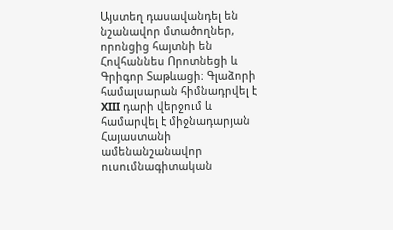Այստեղ դասավանդել են նշանավոր մտածողներ, որոնցից հայտնի են Հովհաննես Որոտնեցի և Գրիգոր Տաթևացի։ Գլաձորի համալսարան հիմնադրվել է XIII դարի վերջում և համարվել է միջնադարյան Հայաստանի ամենանշանավոր ուսումնագիտական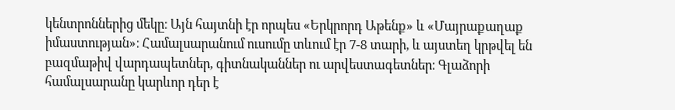կենտրոններից մեկը։ Այն հայտնի էր որպես «Երկրորդ Աթենք» և «Մայրաքաղաք իմաստության»։ Համալսարանում ուսումը տևում էր 7-8 տարի, և այստեղ կրթվել են բազմաթիվ վարդապետներ, գիտնականներ ու արվեստագետներ։ Գլաձորի համալսարանը կարևոր դեր է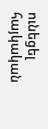ունեցել հայկական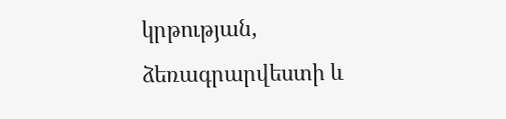կրթության, ձեռագրարվեստի և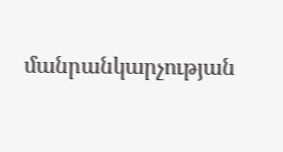մանրանկարչության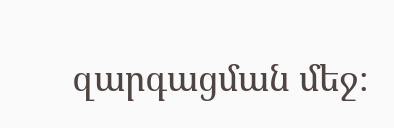զարգացման մեջ։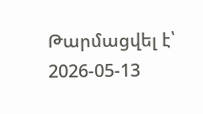Թարմացվել է՝ 2026-05-13